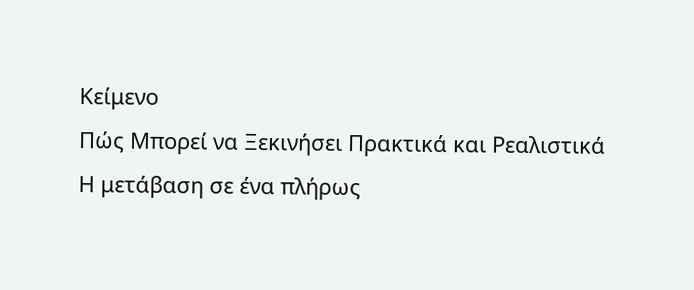Κείμενο
Πώς Μπορεί να Ξεκινήσει Πρακτικά και Ρεαλιστικά
Η μετάβαση σε ένα πλήρως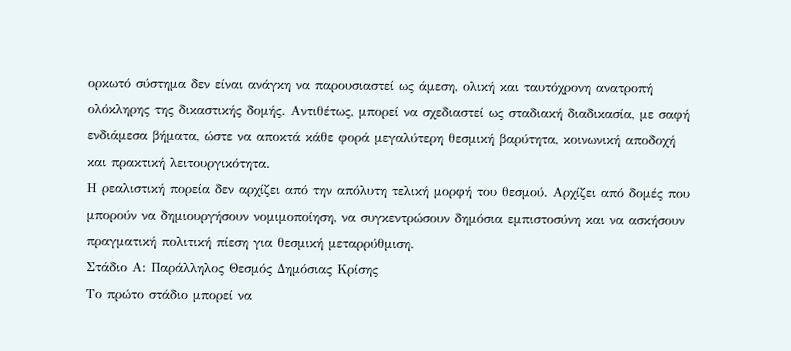ορκωτό σύστημα δεν είναι ανάγκη να παρουσιαστεί ως άμεση, ολική και ταυτόχρονη ανατροπή ολόκληρης της δικαστικής δομής. Αντιθέτως, μπορεί να σχεδιαστεί ως σταδιακή διαδικασία, με σαφή ενδιάμεσα βήματα, ώστε να αποκτά κάθε φορά μεγαλύτερη θεσμική βαρύτητα, κοινωνική αποδοχή και πρακτική λειτουργικότητα.
Η ρεαλιστική πορεία δεν αρχίζει από την απόλυτη τελική μορφή του θεσμού. Αρχίζει από δομές που μπορούν να δημιουργήσουν νομιμοποίηση, να συγκεντρώσουν δημόσια εμπιστοσύνη και να ασκήσουν πραγματική πολιτική πίεση για θεσμική μεταρρύθμιση.
Στάδιο Α: Παράλληλος Θεσμός Δημόσιας Κρίσης
Το πρώτο στάδιο μπορεί να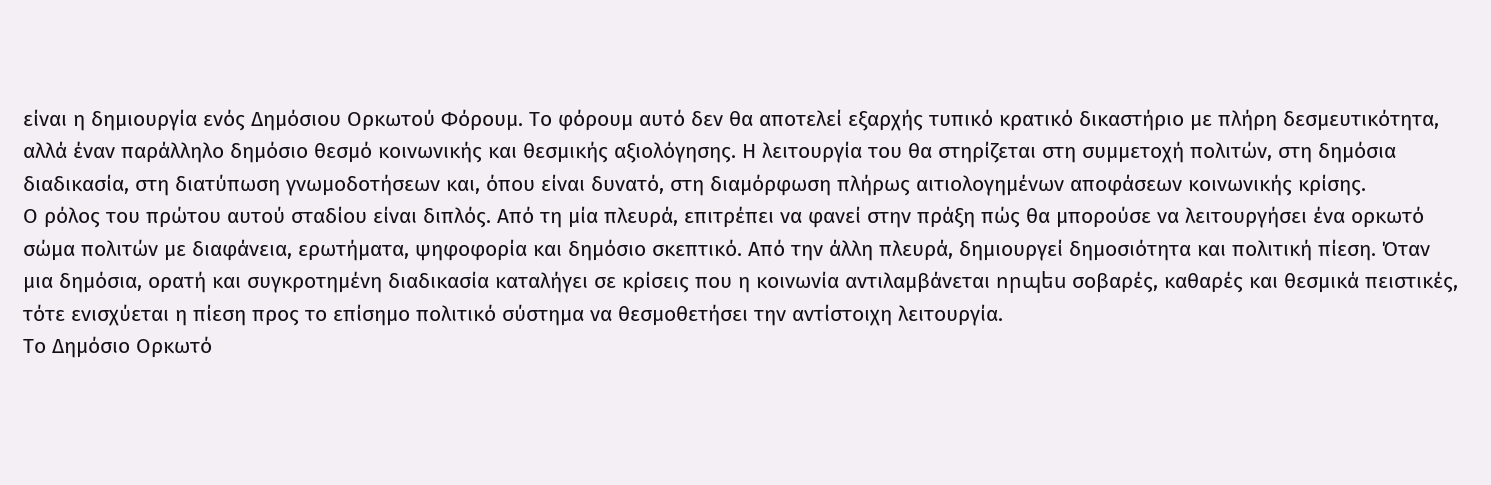είναι η δημιουργία ενός Δημόσιου Ορκωτού Φόρουμ. Το φόρουμ αυτό δεν θα αποτελεί εξαρχής τυπικό κρατικό δικαστήριο με πλήρη δεσμευτικότητα, αλλά έναν παράλληλο δημόσιο θεσμό κοινωνικής και θεσμικής αξιολόγησης. Η λειτουργία του θα στηρίζεται στη συμμετοχή πολιτών, στη δημόσια διαδικασία, στη διατύπωση γνωμοδοτήσεων και, όπου είναι δυνατό, στη διαμόρφωση πλήρως αιτιολογημένων αποφάσεων κοινωνικής κρίσης.
Ο ρόλος του πρώτου αυτού σταδίου είναι διπλός. Από τη μία πλευρά, επιτρέπει να φανεί στην πράξη πώς θα μπορούσε να λειτουργήσει ένα ορκωτό σώμα πολιτών με διαφάνεια, ερωτήματα, ψηφοφορία και δημόσιο σκεπτικό. Από την άλλη πλευρά, δημιουργεί δημοσιότητα και πολιτική πίεση. Όταν μια δημόσια, ορατή και συγκροτημένη διαδικασία καταλήγει σε κρίσεις που η κοινωνία αντιλαμβάνεται որպես σοβαρές, καθαρές και θεσμικά πειστικές, τότε ενισχύεται η πίεση προς το επίσημο πολιτικό σύστημα να θεσμοθετήσει την αντίστοιχη λειτουργία.
Το Δημόσιο Ορκωτό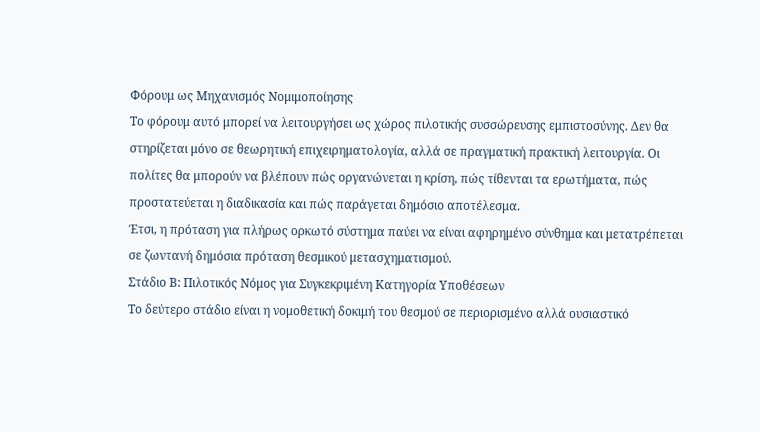Φόρουμ ως Μηχανισμός Νομιμοποίησης
Το φόρουμ αυτό μπορεί να λειτουργήσει ως χώρος πιλοτικής συσσώρευσης εμπιστοσύνης. Δεν θα στηρίζεται μόνο σε θεωρητική επιχειρηματολογία, αλλά σε πραγματική πρακτική λειτουργία. Οι πολίτες θα μπορούν να βλέπουν πώς οργανώνεται η κρίση, πώς τίθενται τα ερωτήματα, πώς προστατεύεται η διαδικασία και πώς παράγεται δημόσιο αποτέλεσμα.
Έτσι, η πρόταση για πλήρως ορκωτό σύστημα παύει να είναι αφηρημένο σύνθημα και μετατρέπεται σε ζωντανή δημόσια πρόταση θεσμικού μετασχηματισμού.
Στάδιο Β: Πιλοτικός Νόμος για Συγκεκριμένη Κατηγορία Υποθέσεων
Το δεύτερο στάδιο είναι η νομοθετική δοκιμή του θεσμού σε περιορισμένο αλλά ουσιαστικό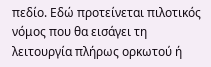πεδίο. Εδώ προτείνεται πιλοτικός νόμος που θα εισάγει τη λειτουργία πλήρως ορκωτού ή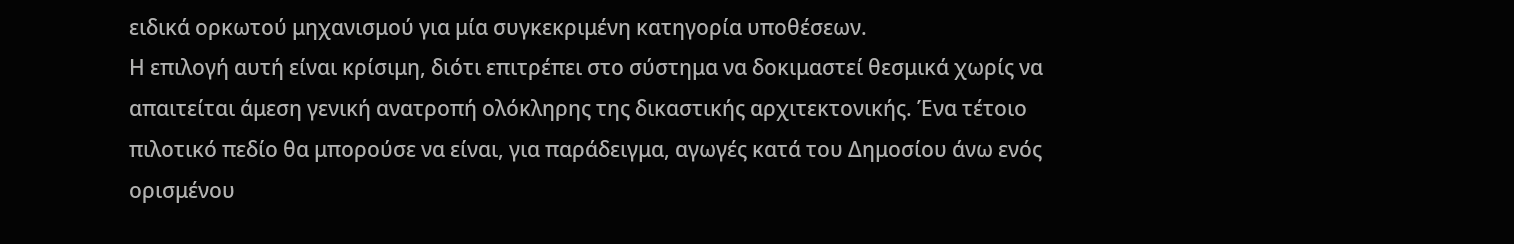ειδικά ορκωτού μηχανισμού για μία συγκεκριμένη κατηγορία υποθέσεων.
Η επιλογή αυτή είναι κρίσιμη, διότι επιτρέπει στο σύστημα να δοκιμαστεί θεσμικά χωρίς να απαιτείται άμεση γενική ανατροπή ολόκληρης της δικαστικής αρχιτεκτονικής. Ένα τέτοιο πιλοτικό πεδίο θα μπορούσε να είναι, για παράδειγμα, αγωγές κατά του Δημοσίου άνω ενός ορισμένου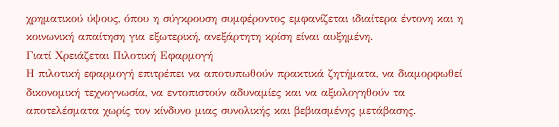χρηματικού ύψους, όπου η σύγκρουση συμφέροντος εμφανίζεται ιδιαίτερα έντονη και η κοινωνική απαίτηση για εξωτερική, ανεξάρτητη κρίση είναι αυξημένη.
Γιατί Χρειάζεται Πιλοτική Εφαρμογή
Η πιλοτική εφαρμογή επιτρέπει να αποτυπωθούν πρακτικά ζητήματα, να διαμορφωθεί δικονομική τεχνογνωσία, να εντοπιστούν αδυναμίες και να αξιολογηθούν τα αποτελέσματα χωρίς τον κίνδυνο μιας συνολικής και βεβιασμένης μετάβασης.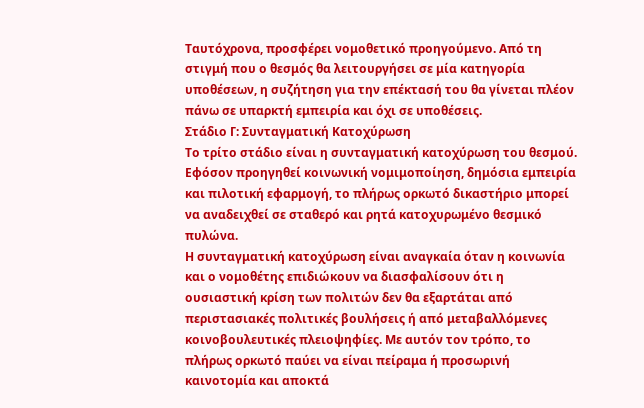Ταυτόχρονα, προσφέρει νομοθετικό προηγούμενο. Από τη στιγμή που ο θεσμός θα λειτουργήσει σε μία κατηγορία υποθέσεων, η συζήτηση για την επέκτασή του θα γίνεται πλέον πάνω σε υπαρκτή εμπειρία και όχι σε υποθέσεις.
Στάδιο Γ: Συνταγματική Κατοχύρωση
Το τρίτο στάδιο είναι η συνταγματική κατοχύρωση του θεσμού. Εφόσον προηγηθεί κοινωνική νομιμοποίηση, δημόσια εμπειρία και πιλοτική εφαρμογή, το πλήρως ορκωτό δικαστήριο μπορεί να αναδειχθεί σε σταθερό και ρητά κατοχυρωμένο θεσμικό πυλώνα.
Η συνταγματική κατοχύρωση είναι αναγκαία όταν η κοινωνία και ο νομοθέτης επιδιώκουν να διασφαλίσουν ότι η ουσιαστική κρίση των πολιτών δεν θα εξαρτάται από περιστασιακές πολιτικές βουλήσεις ή από μεταβαλλόμενες κοινοβουλευτικές πλειοψηφίες. Με αυτόν τον τρόπο, το πλήρως ορκωτό παύει να είναι πείραμα ή προσωρινή καινοτομία και αποκτά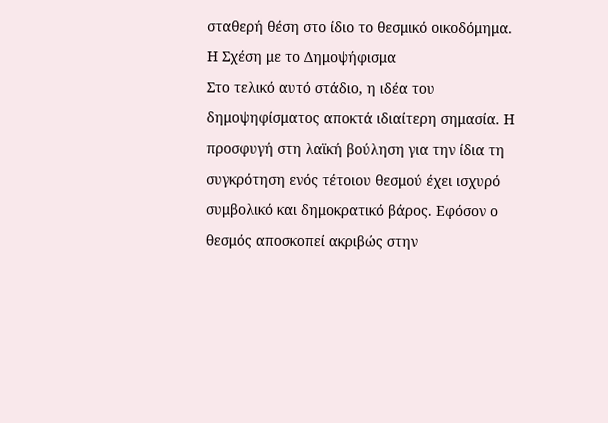σταθερή θέση στο ίδιο το θεσμικό οικοδόμημα.
Η Σχέση με το Δημοψήφισμα
Στο τελικό αυτό στάδιο, η ιδέα του δημοψηφίσματος αποκτά ιδιαίτερη σημασία. Η προσφυγή στη λαϊκή βούληση για την ίδια τη συγκρότηση ενός τέτοιου θεσμού έχει ισχυρό συμβολικό και δημοκρατικό βάρος. Εφόσον ο θεσμός αποσκοπεί ακριβώς στην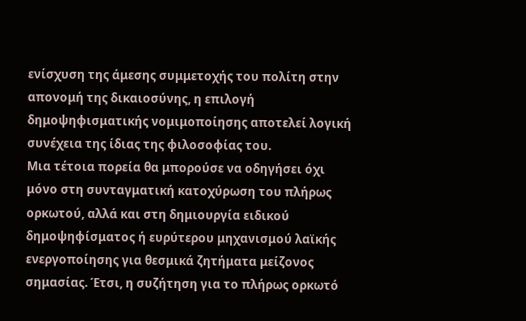ενίσχυση της άμεσης συμμετοχής του πολίτη στην απονομή της δικαιοσύνης, η επιλογή δημοψηφισματικής νομιμοποίησης αποτελεί λογική συνέχεια της ίδιας της φιλοσοφίας του.
Μια τέτοια πορεία θα μπορούσε να οδηγήσει όχι μόνο στη συνταγματική κατοχύρωση του πλήρως ορκωτού, αλλά και στη δημιουργία ειδικού δημοψηφίσματος ή ευρύτερου μηχανισμού λαϊκής ενεργοποίησης για θεσμικά ζητήματα μείζονος σημασίας. Έτσι, η συζήτηση για το πλήρως ορκωτό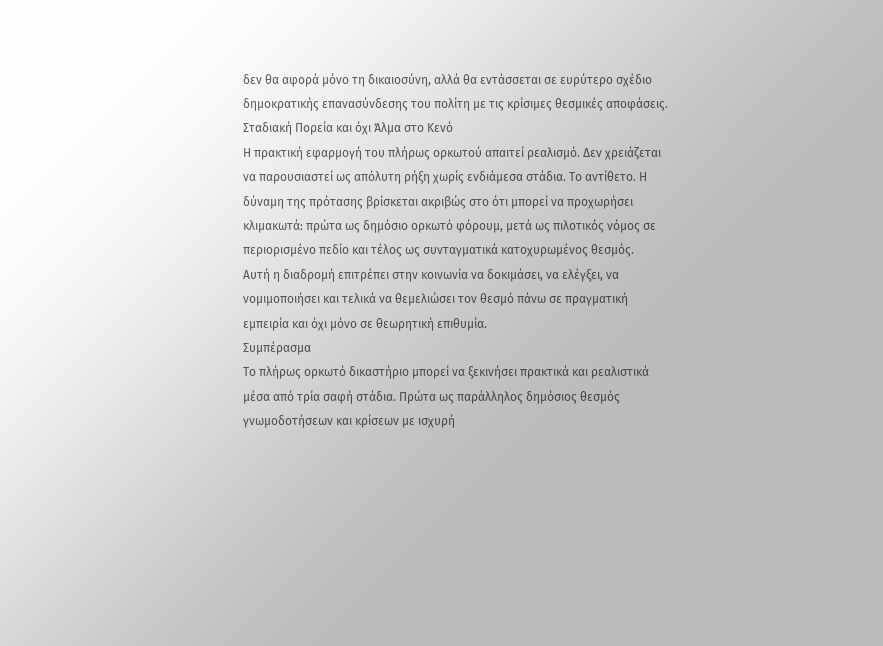δεν θα αφορά μόνο τη δικαιοσύνη, αλλά θα εντάσσεται σε ευρύτερο σχέδιο δημοκρατικής επανασύνδεσης του πολίτη με τις κρίσιμες θεσμικές αποφάσεις.
Σταδιακή Πορεία και όχι Άλμα στο Κενό
Η πρακτική εφαρμογή του πλήρως ορκωτού απαιτεί ρεαλισμό. Δεν χρειάζεται να παρουσιαστεί ως απόλυτη ρήξη χωρίς ενδιάμεσα στάδια. Το αντίθετο. Η δύναμη της πρότασης βρίσκεται ακριβώς στο ότι μπορεί να προχωρήσει κλιμακωτά: πρώτα ως δημόσιο ορκωτό φόρουμ, μετά ως πιλοτικός νόμος σε περιορισμένο πεδίο και τέλος ως συνταγματικά κατοχυρωμένος θεσμός.
Αυτή η διαδρομή επιτρέπει στην κοινωνία να δοκιμάσει, να ελέγξει, να νομιμοποιήσει και τελικά να θεμελιώσει τον θεσμό πάνω σε πραγματική εμπειρία και όχι μόνο σε θεωρητική επιθυμία.
Συμπέρασμα
Το πλήρως ορκωτό δικαστήριο μπορεί να ξεκινήσει πρακτικά και ρεαλιστικά μέσα από τρία σαφή στάδια. Πρώτα ως παράλληλος δημόσιος θεσμός γνωμοδοτήσεων και κρίσεων με ισχυρή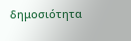δημοσιότητα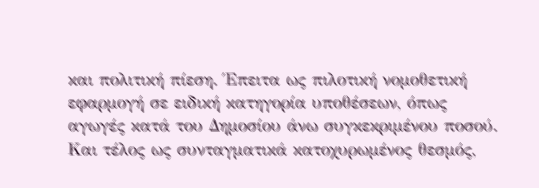και πολιτική πίεση. Έπειτα ως πιλοτική νομοθετική εφαρμογή σε ειδική κατηγορία υποθέσεων, όπως αγωγές κατά του Δημοσίου άνω συγκεκριμένου ποσού. Και τέλος ως συνταγματικά κατοχυρωμένος θεσμός,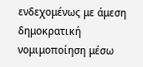ενδεχομένως με άμεση δημοκρατική νομιμοποίηση μέσω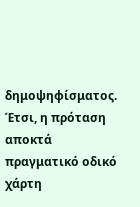δημοψηφίσματος.
Έτσι, η πρόταση αποκτά πραγματικό οδικό χάρτη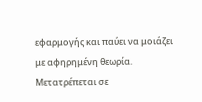εφαρμογής και παύει να μοιάζει με αφηρημένη θεωρία. Μετατρέπεται σε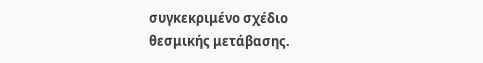συγκεκριμένο σχέδιο θεσμικής μετάβασης.